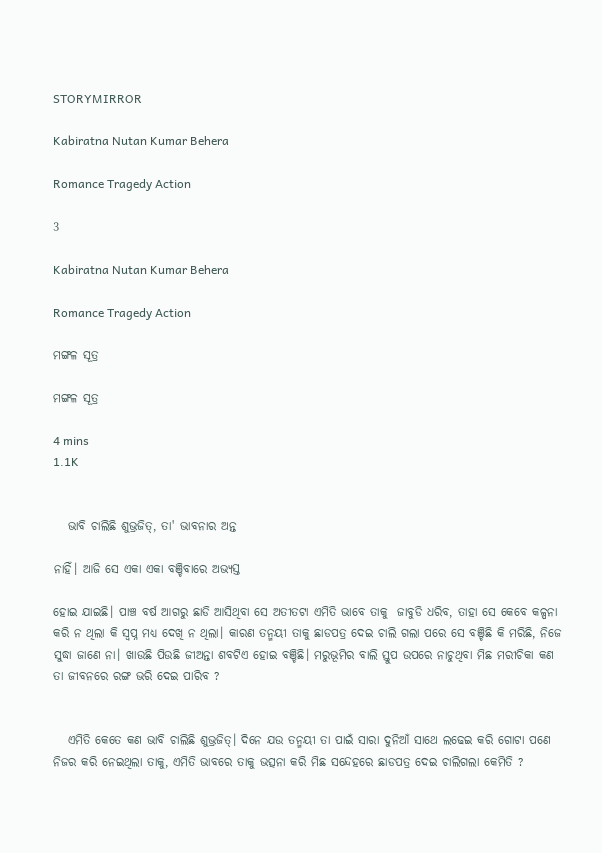STORYMIRROR

Kabiratna Nutan Kumar Behera

Romance Tragedy Action

3

Kabiratna Nutan Kumar Behera

Romance Tragedy Action

ମଙ୍ଗଳ ସୂତ୍ର

ମଙ୍ଗଳ ସୂତ୍ର

4 mins
1.1K


   ଭାବି ଚାଲିଛି ଶୁଭ୍ରଜିତ୍, ତା' ଭାବନାର ଅନ୍ତ

ନାହିଁ। ଆଜି ସେ ଏକା ଏକା ବଞ୍ଚିବାରେ ଅଭ୍ୟସ୍ତ

ହୋଇ ଯାଇଛି। ପାଞ୍ଚ ବର୍ଷ ଆଗରୁ ଛାଡି ଆସିଥିବା ସେ ଅତୀତଟା ଏମିତି ଭାବେ ତାକୁ  ଜାବୁଡି ଧରିବ, ତାହା ସେ କେବେ କଳ୍ପନା କରି ନ ଥିଲା କି ସ୍ଵପ୍ନ ମଧ୍ୟ ଦେଖି ନ ଥିଲା। କାରଣ ତନ୍ମୟୀ ତାକୁ ଛାଡପତ୍ର ଦେଇ ଚାଲି ଗଲା ପରେ ସେ ବଞ୍ଚିଛି କି ମରିଛି, ନିଜେ ସୁଦ୍ଧା ଜାଣେ ନା। ଖାଉଛି ପିଉଛି ଜୀଅନ୍ତା ଶବଟିଏ ହୋଇ ବଞ୍ଚିଛି। ମରୁଭୂମିର ବାଲି ସ୍ତୁପ ଉପରେ ନାଚୁଥିବା ମିଛ ମରୀଚିକା କଣ ତା ଜୀବନରେ ରଙ୍ଗ ଭରି ଦେଇ ପାରିବ ?


   ଏମିତି କେତେ କଣ ଭାବି ଚାଲିଛି ଶୁଭ୍ରଜିତ୍। ଦିନେ ଯଉ ତନ୍ମୟୀ ତା ପାଇଁ ସାରା ଦୁନିଆଁ ସାଥେ ଲଢେଇ କରି ଗୋଟା ପଣେ ନିଜର କରି ନେଇଥିଲା ତାକୁ, ଏମିତି ଭାବରେ ତାକୁ ଭତ୍ସନା କରି ମିଛ ସନ୍ଦେହରେ ଛାଡପତ୍ର ଦେଇ ଚାଲିଗଲା କେମିତି ?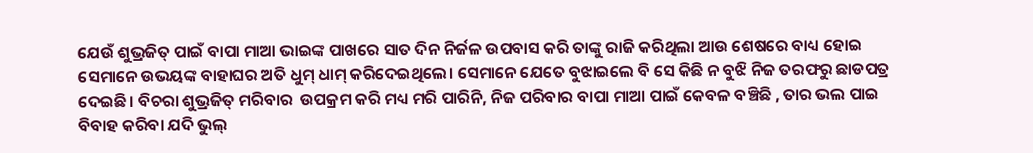ଯେଉଁ ଶୁଭ୍ରଜିତ୍ ପାଇଁ ବାପା ମାଆ ଭାଇଙ୍କ ପାଖରେ ସାତ ଦିନ ନିର୍ଜଳ ଉପବାସ କରି ତାଙ୍କୁ ରାଜି କରିଥିଲା ଆଉ ଶେଷରେ ବାଧ୍ୟ ହୋଇ ସେମାନେ ଉଭୟଙ୍କ ବାହାଘର ଅତି ଧୁମ୍ ଧାମ୍ କରିଦେଇଥିଲେ। ସେମାନେ ଯେତେ ବୁଝାଇଲେ ବି ସେ କିଛି ନ ବୁଝି ନିଜ ତରଫରୁ ଛାଡପତ୍ର ଦେଇଛି। ବିଚରା ଶୁଭ୍ରଜିତ୍ ମରିବାର  ଉପକ୍ରମ କରି ମଧ୍ୟ ମରି ପାରିନି, ନିଜ ପରିବାର ବାପା ମାଆ ପାଇଁ କେବଳ ବଞ୍ଚିଛି , ତାର ଭଲ ପାଇ ବିବାହ କରିବା ଯଦି ଭୁଲ୍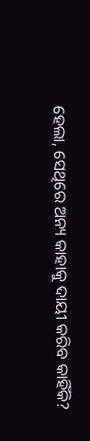ହେଲା, ସେଥିରେ ଅନ୍ୟ କାହାକୁ ଦାୟୀ କରିବ କାହିଁକି?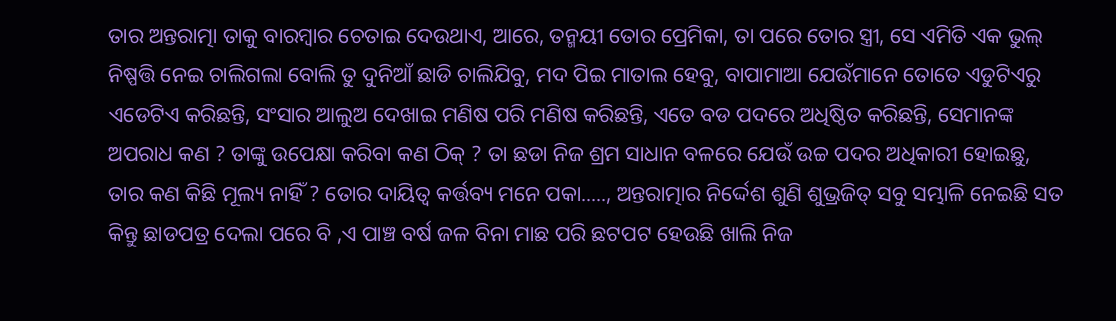ତାର ଅନ୍ତରାତ୍ମା ତାକୁ ବାରମ୍ବାର ଚେତାଇ ଦେଉଥାଏ, ଆରେ, ତନ୍ମୟୀ ତୋର ପ୍ରେମିକା, ତା ପରେ ତୋର ସ୍ତ୍ରୀ, ସେ ଏମିତି ଏକ ଭୁଲ୍ ନିଷ୍ପତ୍ତି ନେଇ ଚାଲିଗଲା ବୋଲି ତୁ ଦୁନିଆଁ ଛାଡି ଚାଲିଯିବୁ, ମଦ ପିଇ ମାତାଲ ହେବୁ, ବାପାମାଆ ଯେଉଁମାନେ ତୋତେ ଏଡୁଟିଏରୁ ଏଡେଟିଏ କରିଛନ୍ତି, ସଂସାର ଆଲୁଅ ଦେଖାଇ ମଣିଷ ପରି ମଣିଷ କରିଛନ୍ତି, ଏତେ ବଡ ପଦରେ ଅଧିଷ୍ଠିତ କରିଛନ୍ତି, ସେମାନଙ୍କ ଅପରାଧ କଣ ? ତାଙ୍କୁ ଉପେକ୍ଷା କରିବା କଣ ଠିକ୍ ? ତା ଛଡା ନିଜ ଶ୍ରମ ସାଧାନ ବଳରେ ଯେଉଁ ଉଚ୍ଚ ପଦର ଅଧିକାରୀ ହୋଇଛୁ, ତାର କଣ କିଛି ମୂଲ୍ୟ ନାହିଁ ? ତୋର ଦାୟିତ୍ଵ କର୍ତ୍ତବ୍ୟ ମନେ ପକା....., ଅନ୍ତରାତ୍ମାର ନିର୍ଦ୍ଦେଶ ଶୁଣି ଶୁଭ୍ରଜିତ୍ ସବୁ ସମ୍ଭାଳି ନେଇଛି ସତ କିନ୍ତୁ ଛାଡପତ୍ର ଦେଲା ପରେ ବି ,ଏ ପାଞ୍ଚ ବର୍ଷ ଜଳ ବିନା ମାଛ ପରି ଛଟପଟ ହେଉଛି ଖାଲି ନିଜ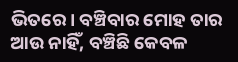ଭିତରେ। ବଞ୍ଚିବାର ମୋହ ତାର ଆଉ ନାହିଁ, ବଞ୍ଚିଛି କେବଳ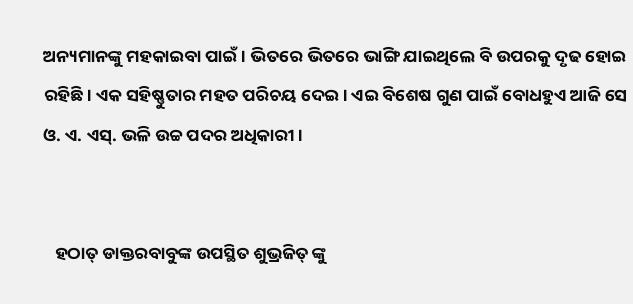ଅନ୍ୟମାନଙ୍କୁ ମହକାଇବା ପାଇଁ। ଭିତରେ ଭିତରେ ଭାଙ୍ଗି ଯାଇଥିଲେ ବି ଉପରକୁ ଦୃଢ ହୋଇ ରହିଛି। ଏକ ସହିଷ୍ଣୁତାର ମହତ ପରିଚୟ ଦେଇ । ଏଇ ବିଶେଷ ଗୁଣ ପାଇଁ ବୋଧହୁଏ ଆଜି ସେ ଓ. ଏ. ଏସ୍. ଭଳି ଉଚ୍ଚ ପଦର ଅଧିକାରୀ।


   ହଠାତ୍ ଡାକ୍ତରବାବୁଙ୍କ ଉପସ୍ଥିତ ଶୁଭ୍ରଜିତ୍ ଙ୍କୁ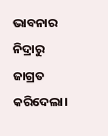ଭାବନାର ନିଦ୍ରାରୁ ଜାଗ୍ରତ କରିଦେଲା।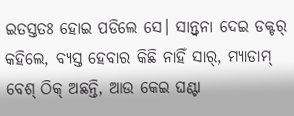ଇତସ୍ତତଃ ହୋଇ ପଡିଲେ ସେ। ସାନ୍ତ୍ଵନା ଦେଇ ଡକ୍ଟର୍ କହିଲେ, ବ୍ୟସ୍ତ ହେବାର କିଛି ନାହିଁ ସାର୍, ମ୍ୟାଡାମ୍ ବେଶ୍ ଠିକ୍ ଅଛନ୍ତି, ଆଉ କେଇ ଘଣ୍ଟା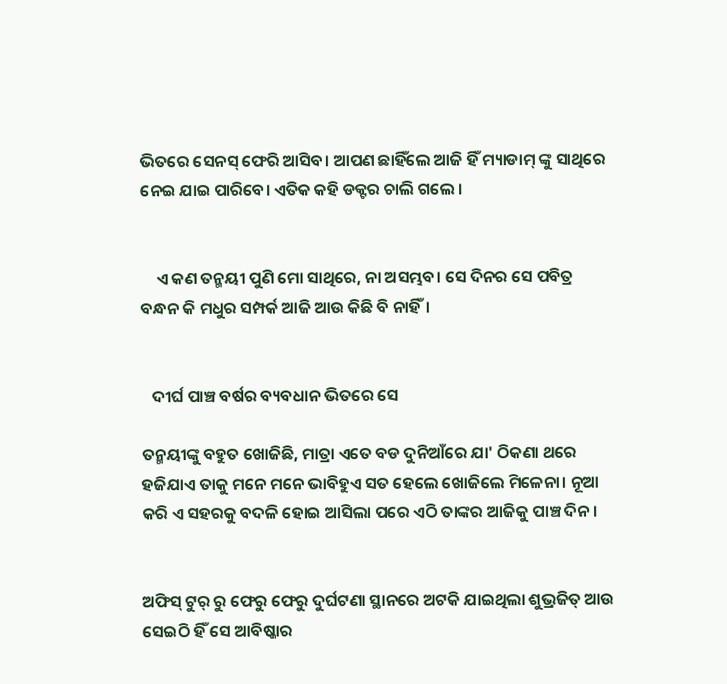ଭିତରେ ସେନସ୍ ଫେରି ଆସିବ। ଆପଣ ଛାହିଁଲେ ଆଜି ହିଁ ମ୍ୟାଡାମ୍ ଙ୍କୁ ସାଥିରେ ନେଇ ଯାଇ ପାରିବେ। ଏତିକ କହି ଡକ୍ଟର ଚାଲି ଗଲେ ।


    ଏ କଣ ତନ୍ମୟୀ ପୁଣି ମୋ ସାଥିରେ, ନା ଅସମ୍ଭବ। ସେ ଦିନର ସେ ପବିତ୍ର ବନ୍ଧନ କି ମଧୁର ସମ୍ପର୍କ ଆଜି ଆଉ କିଛି ବି ନାହିଁ।


   ଦୀର୍ଘ ପାଞ୍ଚ ବର୍ଷର ବ୍ୟବଧାନ ଭିତରେ ସେ

ତନ୍ମୟୀଙ୍କୁ ବହୁତ ଖୋଜିଛି, ମାତ୍ରା ଏତେ ବଡ ଦୁନିଆଁରେ ଯା' ଠିକଣା ଥରେ ହଜିଯାଏ ତାକୁ ମନେ ମନେ ଭାବିହୁଏ ସତ ହେଲେ ଖୋଜିଲେ ମିଳେନା। ନୂଆ କରି ଏ ସହରକୁ ବଦଳି ହୋଇ ଆସିଲା ପରେ ଏଠି ତାଙ୍କର ଆଜିକୁ ପାଞ୍ଚ ଦିନ।


ଅଫିସ୍ ଟୁର୍ ରୁ ଫେରୁ ଫେରୁ ଦୁର୍ଘଟଣା ସ୍ଥାନରେ ଅଟକି ଯାଇଥିଲା ଶୁଭ୍ରଜିତ୍ ଆଉ ସେଇଠି ହିଁ ସେ ଆବିଷ୍କାର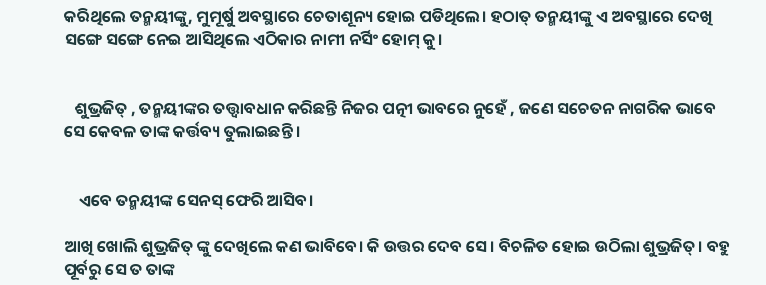କରିଥିଲେ ତନ୍ମୟୀଙ୍କୁ, ମୁମୂର୍ଷୁ ଅବସ୍ଥାରେ ଚେତାଶୂନ୍ୟ ହୋଇ ପଡିଥିଲେ। ହଠାତ୍ ତନ୍ମୟୀଙ୍କୁ ଏ ଅବସ୍ଥାରେ ଦେଖି ସଙ୍ଗେ ସଙ୍ଗେ ନେଇ ଆସିଥିଲେ ଏଠିକାର ନାମୀ ନର୍ସିଂ ହୋମ୍ କୁ।


   ଶୁଭ୍ରଜିତ୍ , ତନ୍ମୟୀଙ୍କର ତତ୍ତ୍ଵାବଧାନ କରିଛନ୍ତି ନିଜର ପତ୍ନୀ ଭାବରେ ନୁହେଁ , ଜଣେ ସଚେତନ ନାଗରିକ ଭାବେ ସେ କେବଳ ତାଙ୍କ କର୍ତ୍ତବ୍ୟ ତୁଲାଇଛନ୍ତି ।


    ଏବେ ତନ୍ମୟୀଙ୍କ ସେନସ୍ ଫେରି ଆସିବ।

ଆଖି ଖୋଲି ଶୁଭ୍ରଜିତ୍ ଙ୍କୁ ଦେଖିଲେ କଣ ଭାବିବେ। କି ଉତ୍ତର ଦେବ ସେ। ବିଚଳିତ ହୋଇ ଉଠିଲା ଶୁଭ୍ରଜିତ୍। ବହୁ ପୂର୍ବରୁ ସେ ତ ତାଙ୍କ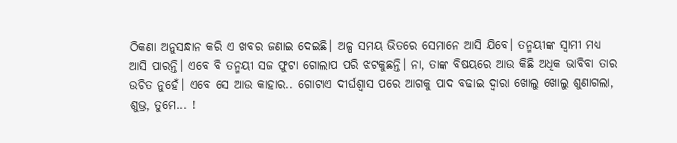ଠିକଣା ଅନୁସନ୍ଧାନ କରି ଏ ଖବର ଜଣାଇ ଦେଇଛି। ଅଳ୍ପ ସମୟ ଭିତରେ ସେମାନେ ଆସି ଯିବେ। ତନ୍ମୟୀଙ୍କ ସ୍ଵାମୀ ମଧ୍ୟ ଆସି ପାରନ୍ତି। ଏବେ ବି ତନ୍ମୟୀ ସଜ ଫୁଟା ଗୋଲାପ ପରି ଝଟକୁଛନ୍ତି। ନା, ତାଙ୍କ ବିଷୟରେ ଆଉ କିଛି ଅଧିକ ଭାବିବା ତାର ଉଚିତ ନୁହେଁ। ଏବେ ସେ ଆଉ କାହାର.. ଗୋଟାଏ ଦୀର୍ଘଶ୍ବାସ ପରେ ଆଗକୁ ପାଦ ବଢାଇ ଦ୍ଵାରା ଖୋଲୁ ଖୋଲୁ ଶୁଣାଗଲା, ଶୁଭ୍ର, ତୁମେ... !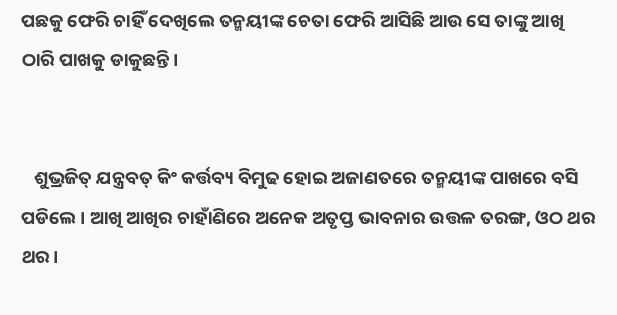ପଛକୁ ଫେରି ଚାହିଁ ଦେଖିଲେ ତନ୍ମୟୀଙ୍କ ଚେତା ଫେରି ଆସିଛି ଆଉ ସେ ତାଙ୍କୁ ଆଖି ଠାରି ପାଖକୁ ଡାକୁଛନ୍ତି।


   ଶୁଭ୍ରଜିତ୍ ଯନ୍ତ୍ରବତ୍ କିଂ କର୍ତ୍ତବ୍ୟ ବିମୁଢ ହୋଇ ଅଜାଣତରେ ତନ୍ମୟୀଙ୍କ ପାଖରେ ବସି ପଡିଲେ । ଆଖି ଆଖିର ଚାହାଁଣିରେ ଅନେକ ଅତୃପ୍ତ ଭାବନାର ଉତ୍ତଳ ତରଙ୍ଗ, ଓଠ ଥର ଥର।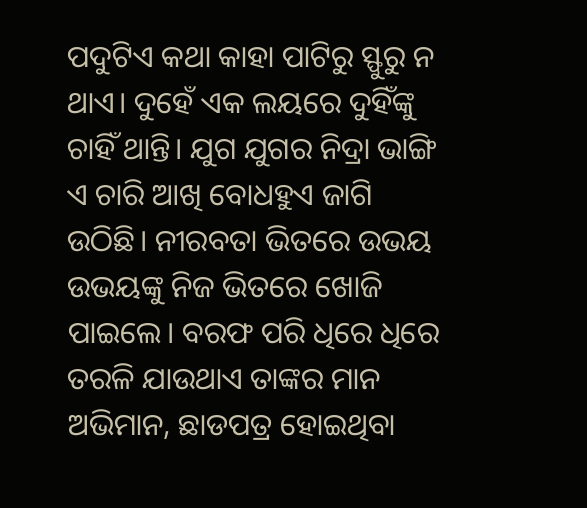ପଦୁଟିଏ କଥା କାହା ପାଟିରୁ ସ୍ଫୁରୁ ନ ଥାଏ। ଦୁହେଁ ଏକ ଲୟରେ ଦୁହିଁଙ୍କୁ ଚାହିଁ ଥାନ୍ତି। ଯୁଗ ଯୁଗର ନିଦ୍ରା ଭାଙ୍ଗି ଏ ଚାରି ଆଖି ବୋଧହୁଏ ଜାଗି ଉଠିଛି। ନୀରବତା ଭିତରେ ଉଭୟ ଉଭୟଙ୍କୁ ନିଜ ଭିତରେ ଖୋଜି ପାଇଲେ। ବରଫ ପରି ଧିରେ ଧିରେ ତରଳି ଯାଉଥାଏ ତାଙ୍କର ମାନ ଅଭିମାନ, ଛାଡପତ୍ର ହୋଇଥିବା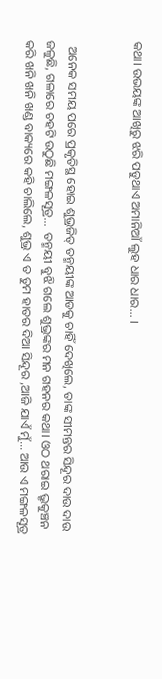କଥା। ଉଭୟଙ୍କ ଆଖିରୁ ଝରି ପଡୁଥାଏ ଅମାନିଆଁ ଲୁହ ଧାର ଧାର... ।


  ଅନେକ ସମୟ ପରେ ପ୍ରକୃତିସ୍ଥ ହୋଇ ଶୁଭ୍ରଜିତ୍ ତନ୍ମୟୀଙ୍କ ଆଡକୁ ଚାହିଁ ଦେଖିଲେ, ତାଙ୍କ ସୀମନ୍ତର ସିନ୍ଦୂର ଦାଉ ଦାଉ ଜଳୁଛି, ଗଳାରେ ଚହଟି ଉଠୁଛି ମଙ୍ଗଳସୂତ୍ର...  ତନ୍ମୟୀ ବୁଝି ଗଲେ ଶୁଭ୍ରଙ୍କର ମନ ଗହନର କଥା। ଓଠ ଥରାଇ ଭ୍ରୃକୁଞ୍ଚନ କରି ଖନି ଖନି ଖଣ୍ଡ ବାକ୍ୟରେ କହି ଚାଲିଲେ, ଶୁଭ୍ର ଏ ତ ତୁମ ହାତର ଦିଆ ସିନ୍ଦୂର ,ଆଜି ଯାଏଁ ମୁଁ... ଆଉ ଏ ମଙ୍ଗଳସୂତ୍ର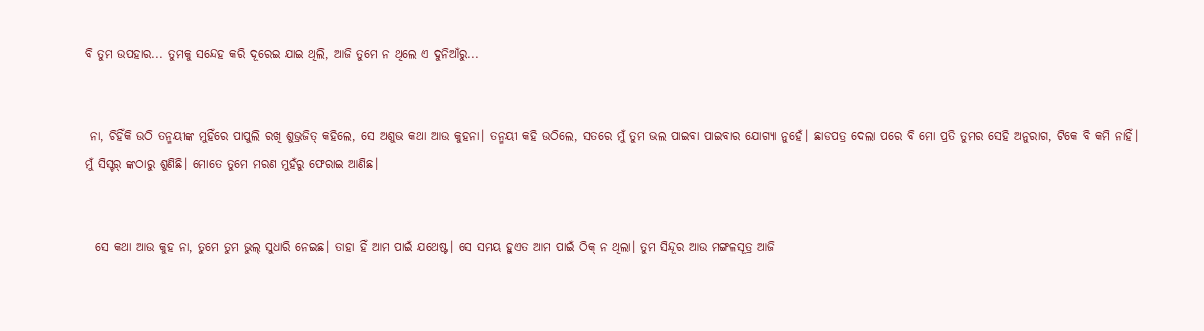ବି ତୁମ ଉପହାର... ତୁମକୁ ସନ୍ଦେହ କରି ଦୂରେଇ ଯାଇ ଥିଲି, ଆଜି ତୁମେ ନ ଥିଲେ ଏ ଦୁନିଆଁରୁ...


 ନା, ଚିହିଁକି ଉଠି ତନ୍ମୟୀଙ୍କ ମୁହିଁରେ ପାପୁଲି ରଖି ଶୁଭ୍ରଜିତ୍ କହିଲେ, ସେ ଅଶୁଭ କଥା ଆଉ କୁହନା। ତନ୍ମୟୀ କହି ଉଠିଲେ, ସତରେ ମୁଁ ତୁମ ଭଲ ପାଇବା ପାଇବାର ଯୋଗ୍ୟା ନୁହେଁ। ଛାଡପତ୍ର ଦେଲା ପରେ ବି ମୋ ପ୍ରତି ତୁମର ସେହି ଅନୁରାଗ, ଟିକେ ବି କମି ନାହିଁ। ମୁଁ ସିସ୍ଟର୍ ଙ୍କଠାରୁ ଶୁଣିଛି। ମୋତେ ତୁମେ ମରଣ ମୁହଁରୁ ଫେରାଇ ଆଣିଛ।


  ସେ କଥା ଆଉ କୁହ ନା, ତୁମେ ତୁମ ଭୁଲ୍ ସୁଧାରି ନେଇଛ। ତାହା ହିଁ ଆମ ପାଇଁ ଯଥେଷ୍ଟ। ସେ ସମୟ ହୁଏତ ଆମ ପାଇଁ ଠିକ୍ ନ ଥିଲା। ତୁମ ସିନ୍ଦୂର ଆଉ ମଙ୍ଗଳସୂତ୍ର ଆଜି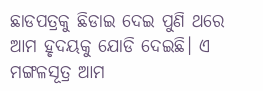ଛାଡପତ୍ରକୁ ଛିଡାଇ ଦେଇ ପୁଣି ଥରେ ଆମ ହୃଦୟକୁ ଯୋଡି ଦେଇଛି। ଏ ମଙ୍ଗଳସୂତ୍ର ଆମ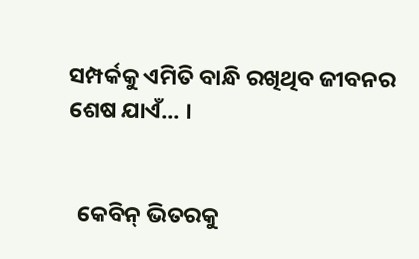ସମ୍ପର୍କକୁ ଏମିତି ବାନ୍ଧି ରଖିଥିବ ଜୀବନର ଶେଷ ଯାଏଁ... ।


  କେବିନ୍ ଭିତରକୁ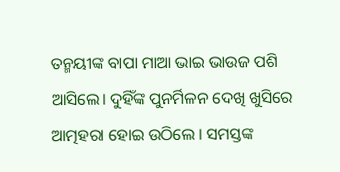ତନ୍ମୟୀଙ୍କ ବାପା ମାଆ ଭାଇ ଭାଉଜ ପଶି ଆସିଲେ। ଦୁହିଁଙ୍କ ପୁନର୍ମିଳନ ଦେଖି ଖୁସିରେ ଆତ୍ମହରା ହୋଇ ଉଠିଲେ । ସମସ୍ତଙ୍କ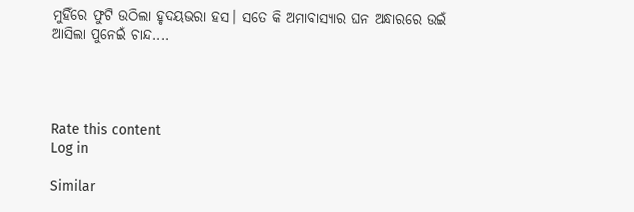ମୁହିଁରେ ଫୁଟି ଉଠିଲା ହୃଦୟଭରା ହସ। ସତେ କି ଅମାବାସ୍ୟାର ଘନ ଅନ୍ଧାରରେ ଉଇଁ ଆସିଲା ପୁନେଇଁ ଚାନ୍ଦ....




Rate this content
Log in

Similar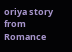oriya story from Romance